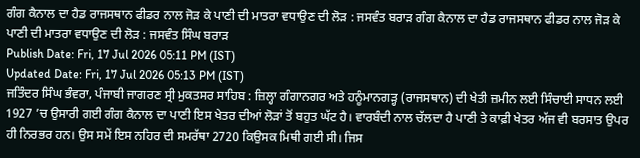ਗੰਗ ਕੈਨਾਲ ਦਾ ਹੈਡ ਰਾਜਸਥਾਨ ਫੀਡਰ ਨਾਲ ਜੋੜ ਕੇ ਪਾਣੀ ਦੀ ਮਾਤਰਾ ਵਧਾਉਣ ਦੀ ਲੋੜ : ਜਸਵੰਤ ਬਰਾੜ ਗੰਗ ਕੈਨਾਲ ਦਾ ਹੈਡ ਰਾਜਸਥਾਨ ਫੀਡਰ ਨਾਲ ਜੋੜ ਕੇ ਪਾਣੀ ਦੀ ਮਾਤਰਾ ਵਧਾਉਣ ਦੀ ਲੋੜ : ਜਸਵੰਤ ਸਿੰਘ ਬਰਾੜ
Publish Date: Fri, 17 Jul 2026 05:11 PM (IST)
Updated Date: Fri, 17 Jul 2026 05:13 PM (IST)
ਜਤਿੰਦਰ ਸਿੰਘ ਭੰਵਰਾ, ਪੰਜਾਬੀ ਜਾਗਰਣ ਸ੍ਰੀ ਮੁਕਤਸਰ ਸਾਹਿਬ : ਜ਼ਿਲ੍ਹਾ ਗੰਗਾਨਗਰ ਅਤੇ ਹਨੂੰਮਾਨਗੜ੍ਹ (ਰਾਜਸਥਾਨ) ਦੀ ਖੇਤੀ ਜ਼ਮੀਨ ਲਈ ਸਿੰਚਾਈ ਸਾਧਨ ਲਈ 1927 ’ਚ ਉਸਾਰੀ ਗਈ ਗੰਗ ਕੈਨਾਲ ਦਾ ਪਾਣੀ ਇਸ ਖੇਤਰ ਦੀਆਂ ਲੋੜਾਂ ਤੋਂ ਬਹੁਤ ਘੱਟ ਹੈ। ਵਾਰਬੰਦੀ ਨਾਲ ਚੱਲਦਾ ਹੈ ਪਾਣੀ ਤੇ ਕਾਫ਼ੀ ਖੇਤਰ ਅੱਜ ਵੀ ਬਰਸਾਤ ਉਪਰ ਹੀ ਨਿਰਭਰ ਹਨ। ਉਸ ਸਮੇਂ ਇਸ ਨਹਿਰ ਦੀ ਸਮਰੱਥਾ 2720 ਕਿਉਸਕ ਮਿਥੀ ਗਈ ਸੀ। ਜਿਸ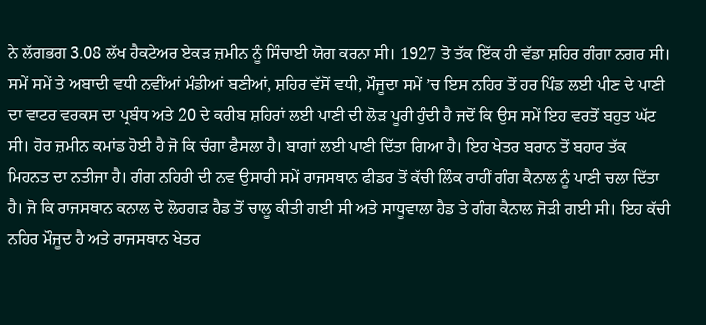ਨੇ ਲੱਗਭਗ 3.08 ਲੱਖ ਹੈਕਟੇਅਰ ਏਕੜ ਜ਼ਮੀਨ ਨੂੰ ਸਿੰਚਾਈ ਯੋਗ ਕਰਨਾ ਸੀ। 1927 ਤੋ ਤੱਕ ਇੱਕ ਹੀ ਵੱਡਾ ਸ਼ਹਿਰ ਗੰਗਾ ਨਗਰ ਸੀ। ਸਮੇਂ ਸਮੇਂ ਤੇ ਅਬਾਦੀ ਵਧੀ ਨਵੀਂਆਂ ਮੰਡੀਆਂ ਬਣੀਆਂ, ਸ਼ਹਿਰ ਵੱਸੋਂ ਵਧੀ, ਮੌਜੂਦਾ ਸਮੇਂ ’ਚ ਇਸ ਨਹਿਰ ਤੋਂ ਹਰ ਪਿੰਡ ਲਈ ਪੀਣ ਦੇ ਪਾਣੀ ਦਾ ਵਾਟਰ ਵਰਕਸ ਦਾ ਪ੍ਰਬੰਧ ਅਤੇ 20 ਦੇ ਕਰੀਬ ਸ਼ਹਿਰਾਂ ਲਈ ਪਾਣੀ ਦੀ ਲੋੜ ਪੂਰੀ ਹੁੰਦੀ ਹੈ ਜਦੋਂ ਕਿ ਉਸ ਸਮੇਂ ਇਹ ਵਰਤੋਂ ਬਹੁਤ ਘੱਟ ਸੀ। ਹੋਰ ਜ਼ਮੀਨ ਕਮਾਂਡ ਹੋਈ ਹੈ ਜੋ ਕਿ ਚੰਗਾ ਫੈਸਲਾ ਹੈ। ਬਾਗਾਂ ਲਈ ਪਾਣੀ ਦਿੱਤਾ ਗਿਆ ਹੈ। ਇਹ ਖੇਤਰ ਬਰਾਨ ਤੋਂ ਬਹਾਰ ਤੱਕ ਮਿਹਨਤ ਦਾ ਨਤੀਜਾ ਹੈ। ਗੰਗ ਨਹਿਰੀ ਦੀ ਨਵ ਉਸਾਰੀ ਸਮੇਂ ਰਾਜਸਥਾਨ ਫੀਡਰ ਤੋਂ ਕੱਚੀ ਲਿੰਕ ਰਾਹੀਂ ਗੰਗ ਕੈਨਾਲ ਨੂੰ ਪਾਣੀ ਚਲਾ ਦਿੱਤਾ ਹੈ। ਜੋ ਕਿ ਰਾਜਸਥਾਨ ਕਨਾਲ ਦੇ ਲੋਹਗੜ ਹੈਡ ਤੋਂ ਚਾਲੂ ਕੀਤੀ ਗਈ ਸੀ ਅਤੇ ਸਾਧੂਵਾਲਾ ਹੈਡ ਤੇ ਗੰਗ ਕੈਨਾਲ ਜੋੜੀ ਗਈ ਸੀ। ਇਹ ਕੱਚੀ ਨਹਿਰ ਮੌਜੂਦ ਹੈ ਅਤੇ ਰਾਜਸਥਾਨ ਖੇਤਰ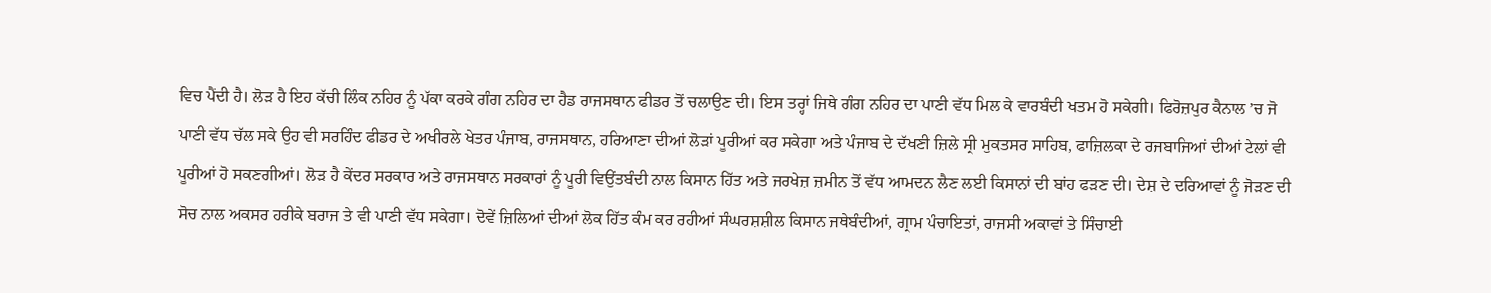ਵਿਚ ਪੈਂਦੀ ਹੈ। ਲੋੜ ਹੈ ਇਹ ਕੱਚੀ ਲਿੰਕ ਨਹਿਰ ਨੂੰ ਪੱਕਾ ਕਰਕੇ ਗੰਗ ਨਹਿਰ ਦਾ ਹੈਡ ਰਾਜਸਥਾਨ ਫੀਡਰ ਤੋਂ ਚਲਾਉਣ ਦੀ। ਇਸ ਤਰ੍ਹਾਂ ਜਿਥੇ ਗੰਗ ਨਹਿਰ ਦਾ ਪਾਣੀ ਵੱਧ ਮਿਲ ਕੇ ਵਾਰਬੰਦੀ ਖਤਮ ਹੋ ਸਕੇਗੀ। ਫਿਰੋਜ਼ਪੁਰ ਕੈਨਾਲ ’ਚ ਜੋ ਪਾਣੀ ਵੱਧ ਚੱਲ ਸਕੇ ਉਹ ਵੀ ਸਰਹਿੰਦ ਫੀਡਰ ਦੇ ਅਖੀਰਲੇ ਖੇਤਰ ਪੰਜਾਬ, ਰਾਜਸਥਾਨ, ਹਰਿਆਣਾ ਦੀਆਂ ਲੋੜਾਂ ਪੂਰੀਆਂ ਕਰ ਸਕੇਗਾ ਅਤੇ ਪੰਜਾਬ ਦੇ ਦੱਖਣੀ ਜ਼ਿਲੇ ਸ੍ਰੀ ਮੁਕਤਸਰ ਸਾਹਿਬ, ਫਾਜ਼ਿਲਕਾ ਦੇ ਰਜਬਾਜਿਆਂ ਦੀਆਂ ਟੇਲਾਂ ਵੀ ਪੂਰੀਆਂ ਹੋ ਸਕਣਗੀਆਂ। ਲੋੜ ਹੈ ਕੇਂਦਰ ਸਰਕਾਰ ਅਤੇ ਰਾਜਸਥਾਨ ਸਰਕਾਰਾਂ ਨੂੰ ਪੂਰੀ ਵਿਉਂਤਬੰਦੀ ਨਾਲ ਕਿਸਾਨ ਹਿੱਤ ਅਤੇ ਜਰਖੇਜ਼ ਜ਼ਮੀਨ ਤੋਂ ਵੱਧ ਆਮਦਨ ਲੈਣ ਲਈ ਕਿਸਾਨਾਂ ਦੀ ਬਾਂਹ ਫੜਣ ਦੀ। ਦੇਸ਼ ਦੇ ਦਰਿਆਵਾਂ ਨੂੰ ਜੋੜਣ ਦੀ ਸੋਚ ਨਾਲ ਅਕਸਰ ਹਰੀਕੇ ਬਰਾਜ ਤੇ ਵੀ ਪਾਣੀ ਵੱਧ ਸਕੇਗਾ। ਦੋਵੇਂ ਜ਼ਿਲਿਆਂ ਦੀਆਂ ਲੋਕ ਹਿੱਤ ਕੰਮ ਕਰ ਰਹੀਆਂ ਸੰਘਰਸ਼ਸ਼ੀਲ ਕਿਸਾਨ ਜਥੇਬੰਦੀਆਂ, ਗ੍ਰਾਮ ਪੰਚਾਇਤਾਂ, ਰਾਜਸੀ ਅਕਾਵਾਂ ਤੇ ਸਿੰਚਾਈ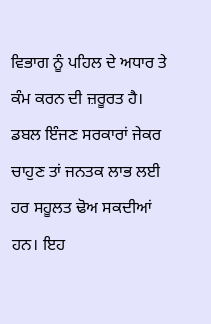ਵਿਭਾਗ ਨੂੰ ਪਹਿਲ ਦੇ ਅਧਾਰ ਤੇ ਕੰਮ ਕਰਨ ਦੀ ਜ਼ਰੂਰਤ ਹੈ। ਡਬਲ ਇੰਜਣ ਸਰਕਾਰਾਂ ਜੇਕਰ ਚਾਹੁਣ ਤਾਂ ਜਨਤਕ ਲਾਭ ਲਈ ਹਰ ਸਹੂਲਤ ਢੋਅ ਸਕਦੀਆਂ ਹਨ। ਇਹ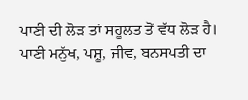ਪਾਣੀ ਦੀ ਲੋੜ ਤਾਂ ਸਹੂਲਤ ਤੋਂ ਵੱਧ ਲੋੜ ਹੈ। ਪਾਣੀ ਮਨੁੱਖ, ਪਸ਼ੂ, ਜੀਵ, ਬਨਸਪਤੀ ਦਾ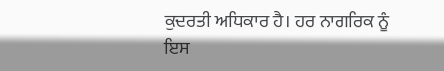ਕੁਦਰਤੀ ਅਧਿਕਾਰ ਹੈ। ਹਰ ਨਾਗਰਿਕ ਨੂੰ ਇਸ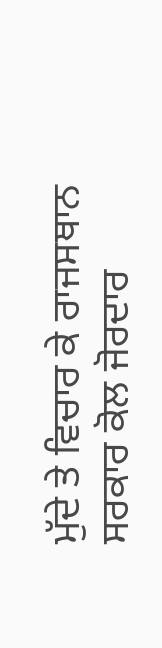ਮੁੱਦੇ ਤੇ ਵਿਚਾਰ ਕੇ ਰਾਜਸਥਾਨ ਸਰਕਾਰ ਕੋਲ ਜੋਰਦਾਰ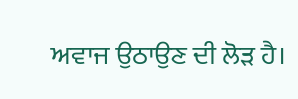ਅਵਾਜ ਉਠਾਉਣ ਦੀ ਲੋੜ ਹੈ।